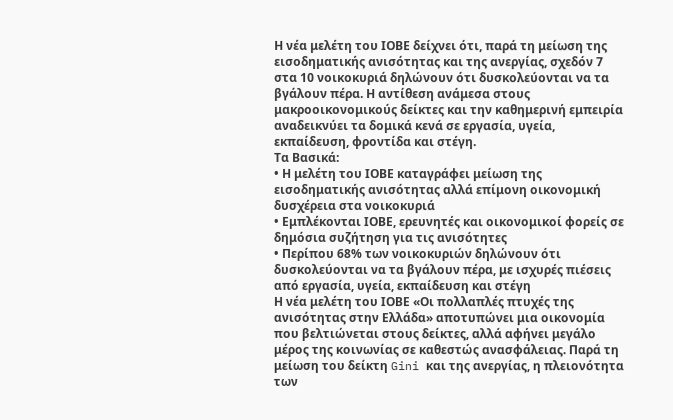Η νέα μελέτη του ΙΟΒΕ δείχνει ότι, παρά τη μείωση της εισοδηματικής ανισότητας και της ανεργίας, σχεδόν 7 στα 10 νοικοκυριά δηλώνουν ότι δυσκολεύονται να τα βγάλουν πέρα. Η αντίθεση ανάμεσα στους μακροοικονομικούς δείκτες και την καθημερινή εμπειρία αναδεικνύει τα δομικά κενά σε εργασία, υγεία, εκπαίδευση, φροντίδα και στέγη.
Τα Βασικά:
• Η μελέτη του ΙΟΒΕ καταγράφει μείωση της εισοδηματικής ανισότητας αλλά επίμονη οικονομική δυσχέρεια στα νοικοκυριά
• Εμπλέκονται ΙΟΒΕ, ερευνητές και οικονομικοί φορείς σε δημόσια συζήτηση για τις ανισότητες
• Περίπου 68% των νοικοκυριών δηλώνουν ότι δυσκολεύονται να τα βγάλουν πέρα, με ισχυρές πιέσεις από εργασία, υγεία, εκπαίδευση και στέγη
Η νέα μελέτη του ΙΟΒΕ «Οι πολλαπλές πτυχές της ανισότητας στην Ελλάδα» αποτυπώνει μια οικονομία που βελτιώνεται στους δείκτες, αλλά αφήνει μεγάλο μέρος της κοινωνίας σε καθεστώς ανασφάλειας. Παρά τη μείωση του δείκτη Gini και της ανεργίας, η πλειονότητα των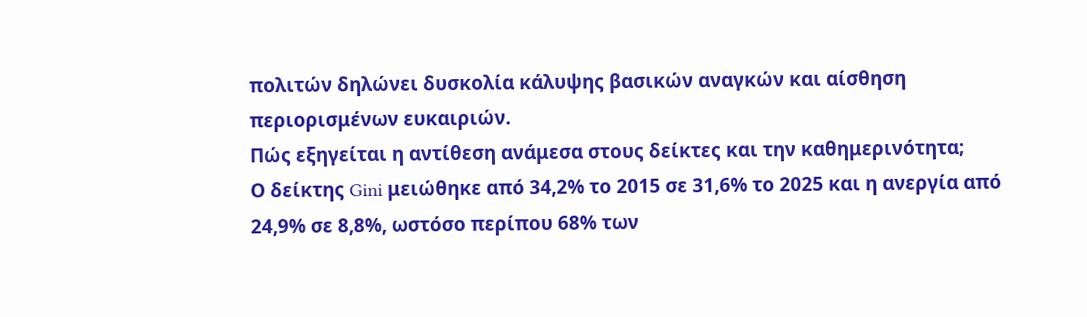πολιτών δηλώνει δυσκολία κάλυψης βασικών αναγκών και αίσθηση περιορισμένων ευκαιριών.
Πώς εξηγείται η αντίθεση ανάμεσα στους δείκτες και την καθημερινότητα;
Ο δείκτης Gini μειώθηκε από 34,2% το 2015 σε 31,6% το 2025 και η ανεργία από 24,9% σε 8,8%, ωστόσο περίπου 68% των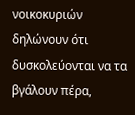νοικοκυριών δηλώνουν ότι δυσκολεύονται να τα βγάλουν πέρα,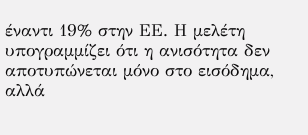έναντι 19% στην ΕΕ. Η μελέτη υπογραμμίζει ότι η ανισότητα δεν αποτυπώνεται μόνο στο εισόδημα, αλλά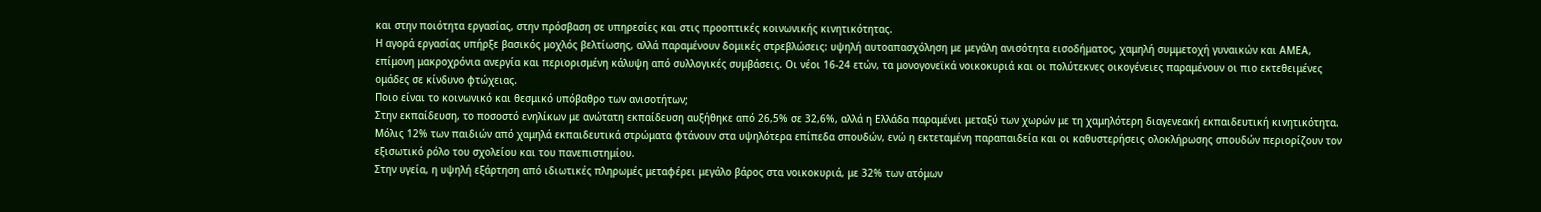και στην ποιότητα εργασίας, στην πρόσβαση σε υπηρεσίες και στις προοπτικές κοινωνικής κινητικότητας.
Η αγορά εργασίας υπήρξε βασικός μοχλός βελτίωσης, αλλά παραμένουν δομικές στρεβλώσεις: υψηλή αυτοαπασχόληση με μεγάλη ανισότητα εισοδήματος, χαμηλή συμμετοχή γυναικών και ΑΜΕΑ, επίμονη μακροχρόνια ανεργία και περιορισμένη κάλυψη από συλλογικές συμβάσεις. Οι νέοι 16-24 ετών, τα μονογονεϊκά νοικοκυριά και οι πολύτεκνες οικογένειες παραμένουν οι πιο εκτεθειμένες ομάδες σε κίνδυνο φτώχειας.
Ποιο είναι το κοινωνικό και θεσμικό υπόβαθρο των ανισοτήτων;
Στην εκπαίδευση, το ποσοστό ενηλίκων με ανώτατη εκπαίδευση αυξήθηκε από 26,5% σε 32,6%, αλλά η Ελλάδα παραμένει μεταξύ των χωρών με τη χαμηλότερη διαγενεακή εκπαιδευτική κινητικότητα. Μόλις 12% των παιδιών από χαμηλά εκπαιδευτικά στρώματα φτάνουν στα υψηλότερα επίπεδα σπουδών, ενώ η εκτεταμένη παραπαιδεία και οι καθυστερήσεις ολοκλήρωσης σπουδών περιορίζουν τον εξισωτικό ρόλο του σχολείου και του πανεπιστημίου.
Στην υγεία, η υψηλή εξάρτηση από ιδιωτικές πληρωμές μεταφέρει μεγάλο βάρος στα νοικοκυριά, με 32% των ατόμων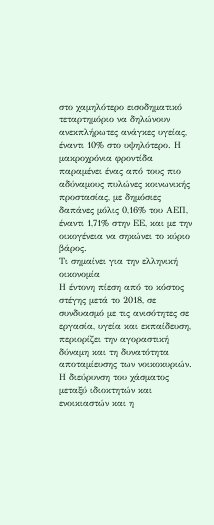στο χαμηλότερο εισοδηματικό τεταρτημόριο να δηλώνουν ανεκπλήρωτες ανάγκες υγείας, έναντι 10% στο υψηλότερο. Η μακροχρόνια φροντίδα παραμένει ένας από τους πιο αδύναμους πυλώνες κοινωνικής προστασίας, με δημόσιες δαπάνες μόλις 0,16% του ΑΕΠ, έναντι 1,71% στην ΕΕ, και με την οικογένεια να σηκώνει το κύριο βάρος.
Τι σημαίνει για την ελληνική οικονομία
Η έντονη πίεση από το κόστος στέγης μετά το 2018, σε συνδυασμό με τις ανισότητες σε εργασία, υγεία και εκπαίδευση, περιορίζει την αγοραστική δύναμη και τη δυνατότητα αποταμίευσης των νοικοκυριών. Η διεύρυνση του χάσματος μεταξύ ιδιοκτητών και ενοικιαστών και η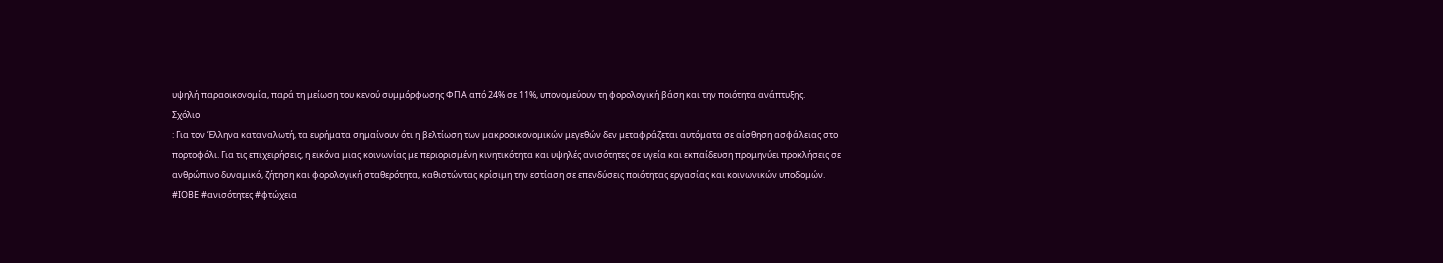υψηλή παραοικονομία, παρά τη μείωση του κενού συμμόρφωσης ΦΠΑ από 24% σε 11%, υπονομεύουν τη φορολογική βάση και την ποιότητα ανάπτυξης.
Σχόλιο
: Για τον Έλληνα καταναλωτή, τα ευρήματα σημαίνουν ότι η βελτίωση των μακροοικονομικών μεγεθών δεν μεταφράζεται αυτόματα σε αίσθηση ασφάλειας στο πορτοφόλι. Για τις επιχειρήσεις, η εικόνα μιας κοινωνίας με περιορισμένη κινητικότητα και υψηλές ανισότητες σε υγεία και εκπαίδευση προμηνύει προκλήσεις σε ανθρώπινο δυναμικό, ζήτηση και φορολογική σταθερότητα, καθιστώντας κρίσιμη την εστίαση σε επενδύσεις ποιότητας εργασίας και κοινωνικών υποδομών.
#ΙΟΒΕ #ανισότητες #φτώχεια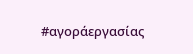#αγοράεργασίας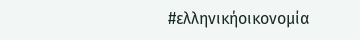#ελληνικήοικονομία